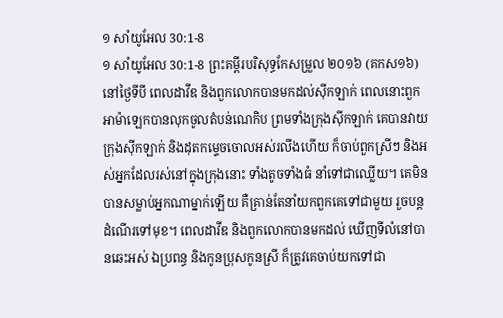១ សាំយូអែល 30:1-8
១ សាំយូអែល 30:1-8 ព្រះគម្ពីរបរិសុទ្ធកែសម្រួល ២០១៦ (គកស១៦)
នៅថ្ងៃទីបី ពេលដាវីឌ និងពួកលោកបានមកដល់ស៊ីកឡាក់ ពេលនោះពួកអាម៉ាឡេកបានលុកចូលតំបន់ណេកិប ព្រមទាំងក្រុងស៊ីកឡាក់ គេបានវាយក្រុងស៊ីកឡាក់ និងដុតកម្ទេចចោលអស់រលីងហើយ ក៏ចាប់ពួកស្រីៗ និងអស់អ្នកដែលរស់នៅក្នុងក្រុងនោះ ទាំងតូចទាំងធំ នាំទៅជាឈ្លើយ។ គេមិនបានសម្លាប់អ្នកណាម្នាក់ឡើយ គឺគ្រាន់តែនាំយកពួកគេទៅជាមួយ រួចបន្តដំណើរទៅមុខ។ ពេលដាវីឌ និងពួកលោកបានមកដល់ ឃើញទីលំនៅបានឆេះអស់ ឯប្រពន្ធ និងកូនប្រុសកូនស្រី ក៏ត្រូវគេចាប់យកទៅជា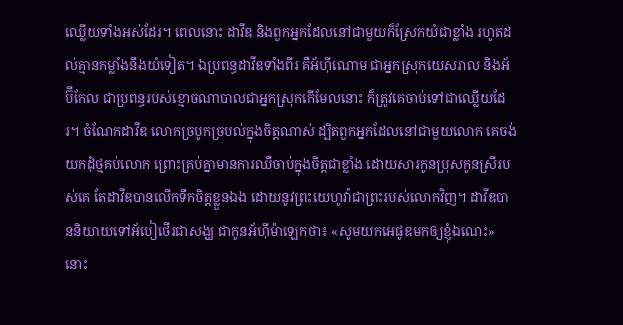ឈ្លើយទាំងអស់ដែរ។ ពេលនោះ ដាវីឌ និងពួកអ្នកដែលនៅជាមួយក៏ស្រែកយំជាខ្លាំង រហូតដល់គ្មានកម្លាំងនឹងយំទៀត។ ឯប្រពន្ធដាវីឌទាំងពីរ គឺអ័ហ៊ីណោម ជាអ្នកស្រុកយេសរាល និងអ័ប៊ីកែល ជាប្រពន្ធរបស់ខ្មោចណាបាលជាអ្នកស្រុកកើមែលនោះ ក៏ត្រូវគេចាប់ទៅជាឈ្លើយដែរ។ ចំណែកដាវីឌ លោកច្របូកច្របល់ក្នុងចិត្តណាស់ ដ្បិតពួកអ្នកដែលនៅជាមួយលោក គេចង់យកដុំថ្មគប់លោក ព្រោះគ្រប់គ្នាមានការឈឺចាប់ក្នុងចិត្តជាខ្លាំង ដោយសារកូនប្រុសកូនស្រីរបស់គេ តែដាវីឌបានលើកទឹកចិត្តខ្លួនឯង ដោយនូវព្រះយេហូវ៉ាជាព្រះរបស់លោកវិញ។ ដាវីឌបាននិយាយទៅអ័បៀថើរជាសង្ឃ ជាកូនអ័ហ៊ីម៉ាឡេកថា៖ «សូមយកអេផូឌមកឲ្យខ្ញុំឯណេះ» នោះ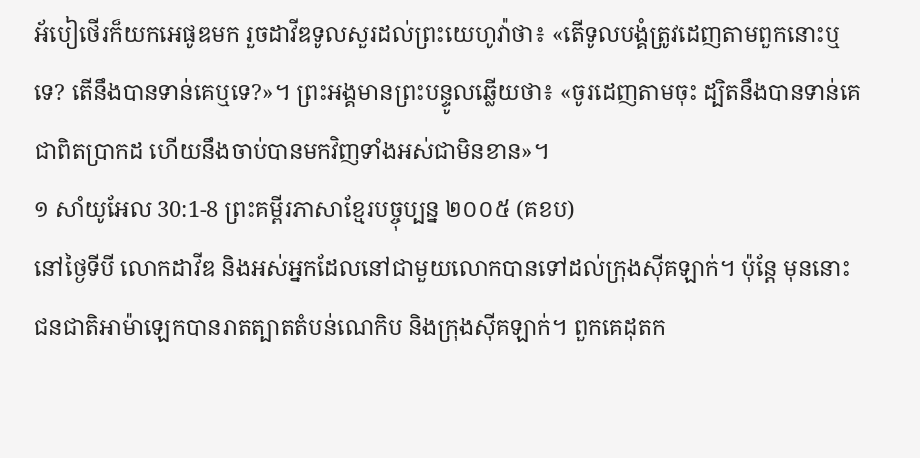អ័បៀថើរក៏យកអេផូឌមក រួចដាវីឌទូលសួរដល់ព្រះយេហូវ៉ាថា៖ «តើទូលបង្គំត្រូវដេញតាមពួកនោះឬទេ? តើនឹងបានទាន់គេឬទេ?»។ ព្រះអង្គមានព្រះបន្ទូលឆ្លើយថា៖ «ចូរដេញតាមចុះ ដ្បិតនឹងបានទាន់គេជាពិតប្រាកដ ហើយនឹងចាប់បានមកវិញទាំងអស់ជាមិនខាន»។
១ សាំយូអែល 30:1-8 ព្រះគម្ពីរភាសាខ្មែរបច្ចុប្បន្ន ២០០៥ (គខប)
នៅថ្ងៃទីបី លោកដាវីឌ និងអស់អ្នកដែលនៅជាមួយលោកបានទៅដល់ក្រុងស៊ីគឡាក់។ ប៉ុន្តែ មុននោះ ជនជាតិអាម៉ាឡេកបានរាតត្បាតតំបន់ណេកិប និងក្រុងស៊ីគឡាក់។ ពួកគេដុតក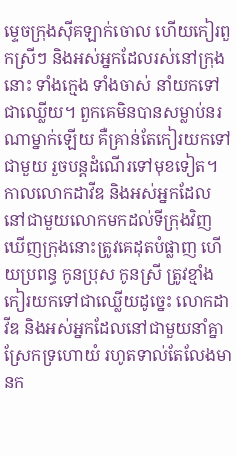ម្ទេចក្រុងស៊ីគឡាក់ចោល ហើយកៀរពួកស្រីៗ និងអស់អ្នកដែលរស់នៅក្រុងនោះ ទាំងក្មេង ទាំងចាស់ នាំយកទៅជាឈ្លើយ។ ពួកគេមិនបានសម្លាប់នរណាម្នាក់ឡើយ គឺគ្រាន់តែកៀរយកទៅជាមួយ រួចបន្តដំណើរទៅមុខទៀត។ កាលលោកដាវីឌ និងអស់អ្នកដែលនៅជាមួយលោកមកដល់ទីក្រុងវិញ ឃើញក្រុងនោះត្រូវគេដុតបំផ្លាញ ហើយប្រពន្ធ កូនប្រុស កូនស្រី ត្រូវខ្មាំងកៀរយកទៅជាឈ្លើយដូច្នេះ លោកដាវីឌ និងអស់អ្នកដែលនៅជាមួយនាំគ្នាស្រែកទ្រហោយំ រហូតទាល់តែលែងមានក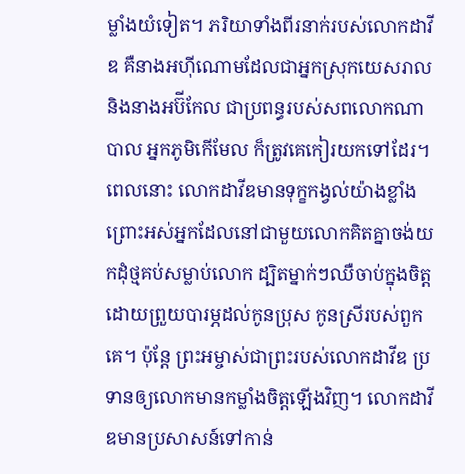ម្លាំងយំទៀត។ ភរិយាទាំងពីរនាក់របស់លោកដាវីឌ គឺនាងអហ៊ីណោមដែលជាអ្នកស្រុកយេសរាល និងនាងអប៊ីកែល ជាប្រពន្ធរបស់សពលោកណាបាល អ្នកភូមិកើមែល ក៏ត្រូវគេកៀរយកទៅដែរ។ ពេលនោះ លោកដាវីឌមានទុក្ខកង្វល់យ៉ាងខ្លាំង ព្រោះអស់អ្នកដែលនៅជាមួយលោកគិតគ្នាចង់យកដុំថ្មគប់សម្លាប់លោក ដ្បិតម្នាក់ៗឈឺចាប់ក្នុងចិត្ត ដោយព្រួយបារម្ភដល់កូនប្រុស កូនស្រីរបស់ពួកគេ។ ប៉ុន្តែ ព្រះអម្ចាស់ជាព្រះរបស់លោកដាវីឌ ប្រទានឲ្យលោកមានកម្លាំងចិត្តឡើងវិញ។ លោកដាវីឌមានប្រសាសន៍ទៅកាន់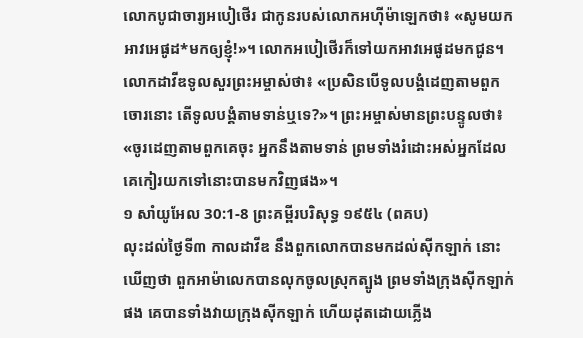លោកបូជាចារ្យអបៀថើរ ជាកូនរបស់លោកអហ៊ីម៉ាឡេកថា៖ «សូមយកអាវអេផូដ*មកឲ្យខ្ញុំ!»។ លោកអបៀថើរក៏ទៅយកអាវអេផូដមកជូន។ លោកដាវីឌទូលសួរព្រះអម្ចាស់ថា៖ «ប្រសិនបើទូលបង្គំដេញតាមពួកចោរនោះ តើទូលបង្គំតាមទាន់ឬទេ?»។ ព្រះអម្ចាស់មានព្រះបន្ទូលថា៖ «ចូរដេញតាមពួកគេចុះ អ្នកនឹងតាមទាន់ ព្រមទាំងរំដោះអស់អ្នកដែលគេកៀរយកទៅនោះបានមកវិញផង»។
១ សាំយូអែល 30:1-8 ព្រះគម្ពីរបរិសុទ្ធ ១៩៥៤ (ពគប)
លុះដល់ថ្ងៃទី៣ កាលដាវីឌ នឹងពួកលោកបានមកដល់ស៊ីកឡាក់ នោះឃើញថា ពួកអាម៉ាលេកបានលុកចូលស្រុកត្បូង ព្រមទាំងក្រុងស៊ីកឡាក់ផង គេបានទាំងវាយក្រុងស៊ីកឡាក់ ហើយដុតដោយភ្លើង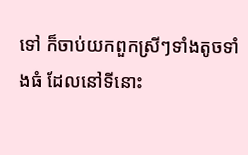ទៅ ក៏ចាប់យកពួកស្រីៗទាំងតូចទាំងធំ ដែលនៅទីនោះ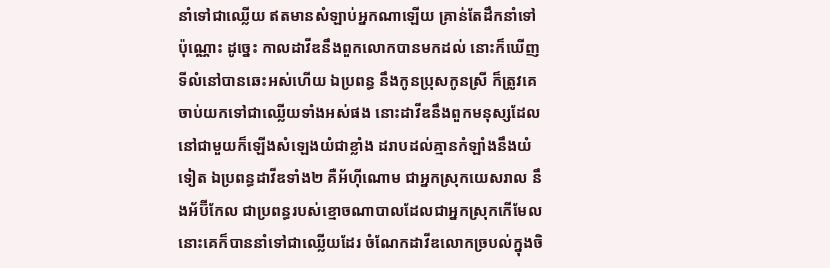នាំទៅជាឈ្លើយ ឥតមានសំឡាប់អ្នកណាឡើយ គ្រាន់តែដឹកនាំទៅប៉ុណ្ណោះ ដូច្នេះ កាលដាវីឌនឹងពួកលោកបានមកដល់ នោះក៏ឃើញទីលំនៅបានឆេះអស់ហើយ ឯប្រពន្ធ នឹងកូនប្រុសកូនស្រី ក៏ត្រូវគេចាប់យកទៅជាឈ្លើយទាំងអស់ផង នោះដាវីឌនឹងពួកមនុស្សដែលនៅជាមួយក៏ឡើងសំឡេងយំជាខ្លាំង ដរាបដល់គ្មានកំឡាំងនឹងយំទៀត ឯប្រពន្ធដាវីឌទាំង២ គឺអ័ហ៊ីណោម ជាអ្នកស្រុកយេសរាល នឹងអ័ប៊ីកែល ជាប្រពន្ធរបស់ខ្មោចណាបាលដែលជាអ្នកស្រុកកើមែល នោះគេក៏បាននាំទៅជាឈ្លើយដែរ ចំណែកដាវីឌលោកច្របល់ក្នុងចិ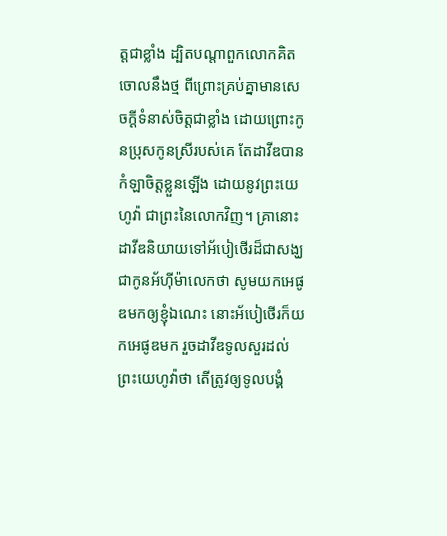ត្តជាខ្លាំង ដ្បិតបណ្តាពួកលោកគិតចោលនឹងថ្ម ពីព្រោះគ្រប់គ្នាមានសេចក្ដីទំនាស់ចិត្តជាខ្លាំង ដោយព្រោះកូនប្រុសកូនស្រីរបស់គេ តែដាវីឌបានកំឡាចិត្តខ្លួនឡើង ដោយនូវព្រះយេហូវ៉ា ជាព្រះនៃលោកវិញ។ គ្រានោះ ដាវីឌនិយាយទៅអ័បៀថើរដ៏ជាសង្ឃ ជាកូនអ័ហ៊ីម៉ាលេកថា សូមយកអេផូឌមកឲ្យខ្ញុំឯណេះ នោះអ័បៀថើរក៏យកអេផូឌមក រួចដាវីឌទូលសួរដល់ព្រះយេហូវ៉ាថា តើត្រូវឲ្យទូលបង្គំ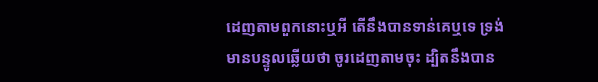ដេញតាមពួកនោះឬអី តើនឹងបានទាន់គេឬទេ ទ្រង់មានបន្ទូលឆ្លើយថា ចូរដេញតាមចុះ ដ្បិតនឹងបាន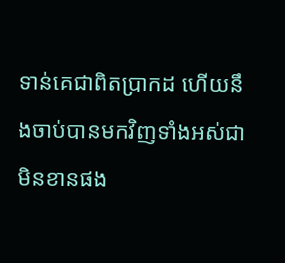ទាន់គេជាពិតប្រាកដ ហើយនឹងចាប់បានមកវិញទាំងអស់ជាមិនខានផង